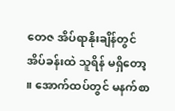တေဇ အိပ်ရာနိုးချိန်တွင် အိပ်ခန်းထဲ သူရိန် မရှိတော့ ။ အောက်ထပ်တွင် မနက်စာ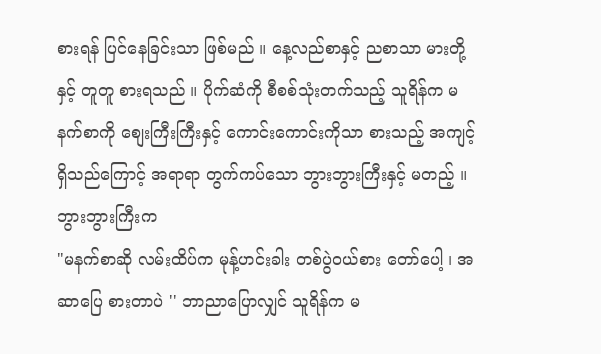စားရန် ပြင်နေခြင်းသာ ဖြစ်မည် ။ နေ့လည်စာနှင့် ညစာသာ မားတို့နှင့် တူတူ စားရသည် ။ ပိုက်ဆံကို စီစစ်သုံးတက်သည့် သူရိန်က မနက်စာကို စျေးကြီးကြီးနှင့် ကောင်းကောင်းကိုသာ စားသည့် အကျင့်ရှိသည်ကြောင့် အရာရာ တွက်ကပ်သော ဘွားဘွားကြီးနှင့် မတည့် ။
ဘွားဘွားကြီးက
"မနက်စာဆို လမ်းထိပ်က မုန့်ဟင်းခါး တစ်ပွဲဝယ်စား တော်ပေါ့ ၊ အဆာပြေ စားတာပဲ '' ဘာညာပြောလျှင် သူရိန်က မ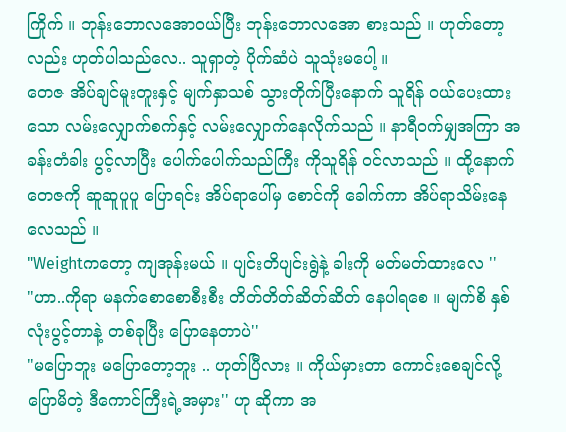ကြိုက် ။ ဘုန်းဘောလအောဝယ်ပြီး ဘုန်းဘောလအော စားသည် ။ ဟုတ်တော့လည်း ဟုတ်ပါသည်လေ.. သူရှာတဲ့ ပိုက်ဆံပဲ သူသုံးမပေါ့ ။
တေဇ အိပ်ချင်မူးတူးနှင့် မျက်နှာသစ် သွားတိုက်ပြီးနောက် သူရိန် ဝယ်ပေးထားသော လမ်းလျှောက်စက်နှင့် လမ်းလျှောက်နေလိုက်သည် ။ နာရီဝက်မျှအကြာ အခန်းတံခါး ပွင့်လာပြီး ပေါက်ပေါက်သည်ကြီး ကိုသူရိန် ဝင်လာသည် ။ ထို့နောက် တေဇကို ဆူဆူပူပူ ပြောရင်း အိပ်ရာပေါ်မှ စောင်ကို ခေါက်ကာ အိပ်ရာသိမ်းနေလေသည် ။
"Weightကတော့ ကျအုန်းမယ် ။ ပျင်းတိပျင်းရွဲနဲ့ ခါးကို မတ်မတ်ထားလေ ''
"ဟာ..ကိုရာ မနက်စောစောစီးစီး တိတ်တိတ်ဆိတ်ဆိတ် နေပါရစေ ။ မျက်စိ နှစ်လုံးပွင့်တာနဲ့ တစ်ခုပြီး ပြောနေတာပဲ''
"မပြောဘူး မပြောတော့ဘူး .. ဟုတ်ပြီလား ။ ကိုယ်မှားတာ ကောင်းစေချင်လို့ ပြောမိတဲ့ ဒီကောင်ကြီးရဲ့အမှား'' ဟု ဆိုကာ အ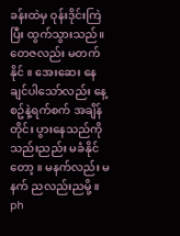ခန်းထဲမှ ဝုန်းဒိုင်းကြဲပြီး ထွက်သွားသည်။
တေဇလည်း မတက်နိုင် ။ အေးဆေး နေချင်ပါသော်လည်း နေ့စဥ်နဲ့ရက်စက် အချိန်တိုင်း ပွားနေသည်ကို သည်းညည်း မခံနိုင်တော့ ။ မနက်လည်း မနက် ညလည်းညမို့ ။ ph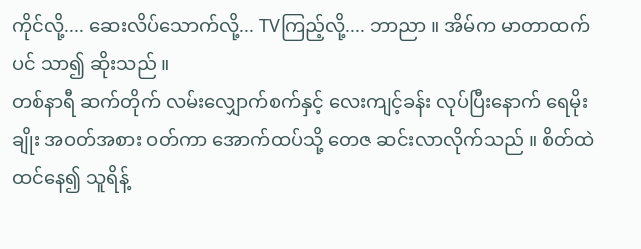ကိုင်လို့.... ဆေးလိပ်သောက်လို့... TVကြည့်လို့.... ဘာညာ ။ အိမ်က မာတာထက်ပင် သာ၍ ဆိုးသည် ။
တစ်နာရီ ဆက်တိုက် လမ်းလျှောက်စက်နှင့် လေးကျင့်ခန်း လုပ်ပြီးနောက် ရေမိုးချိုး အဝတ်အစား ဝတ်ကာ အောက်ထပ်သို့ တေဇ ဆင်းလာလိုက်သည် ။ စိတ်ထဲထင်နေ၍ သူရိန့်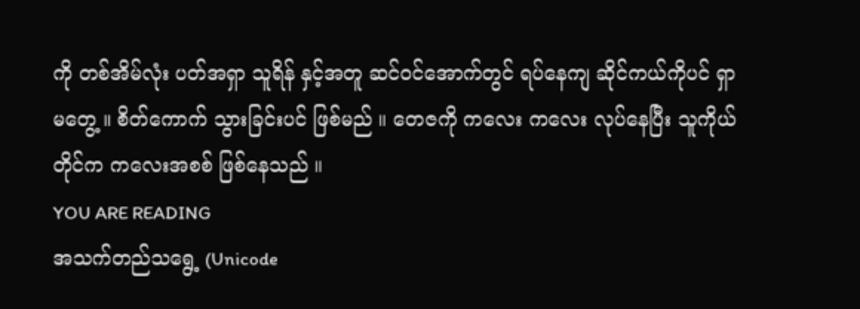ကို တစ်အိမ်လုံး ပတ်အရှာ သူရိန် နှင့်အတူ ဆင်ဝင်အောက်တွင် ရပ်နေကျ ဆိုင်ကယ်ကိုပင် ရှာမတွေ့ ။ စိတ်ကောက် သွားခြင်းပင် ဖြစ်မည် ။ တေဇကို ကလေး ကလေး လုပ်နေပြီး သူကိုယ်တိုင်က ကလေးအစစ် ဖြစ်နေသည် ။
YOU ARE READING
အသက်တည်သရွေ့ (Unicode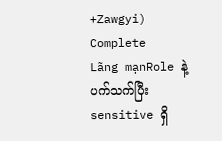+Zawgyi) Complete
Lãng mạnRole နဲ့ပက်သက်ပြီး sensitive ရှိ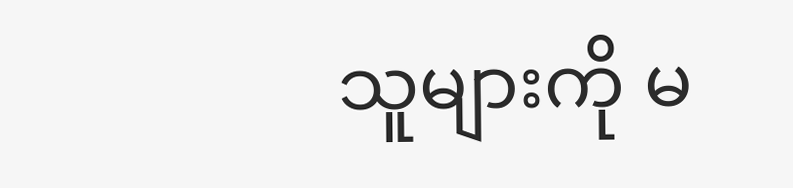သူများကို မ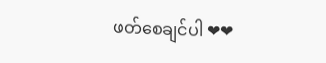ဖတ်စေချင်ပါ ❤❤